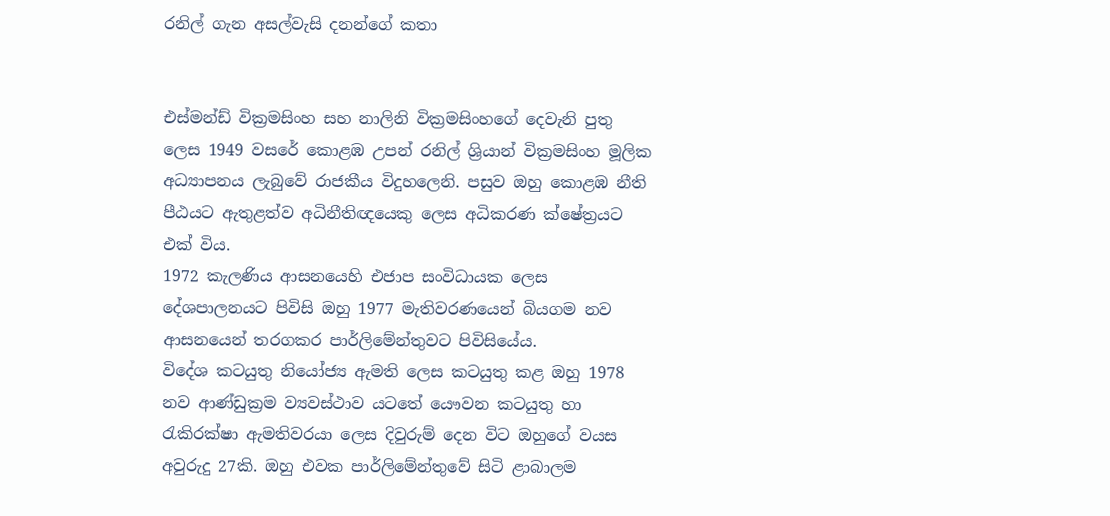රනිල් ගැන අසල්වැසි දනන්ගේ කතා


එස්මන්ඩ් වික්‍රමසිංහ සහ නාලිනි වික්‍රමසිංහගේ දෙවැනි පුතු ලෙස 1949 වසරේ කොළඹ උපන් රනිල් ශ්‍රියාන් වික්‍රමසිංහ මූලික අධ්‍යාපනය ලැබුවේ රාජකීය විදුහලෙනි. පසුව ඔහු කොළඹ නීති පීඨයට ඇතුළත්ව අධිනීතිඥයෙකු ලෙස අධිකරණ ක්ෂේත්‍රයට එක් විය.
1972 කැලණිය ආසනයෙහි එජාප සංවිධායක ලෙස දේශපාලනයට පිවිසි ඔහු 1977 මැතිවරණයෙන් බියගම නව ආසනයෙන් තරගකර පාර්ලිමේන්තුවට පිවිසියේය.
විදේශ කටයුතු නියෝජ්‍ය ඇමති ලෙස කටයුතු කළ ඔහු 1978 නව ආණ්ඩුක්‍රම ව්‍යවස්ථාව යටතේ යෞවන කටයුතු හා රැකිරක්ෂා ඇමතිවරයා ලෙස දිවුරුම් දෙන විට ඔහුගේ වයස අවුරුදු 27කි. ඔහු එවක පාර්ලිමේන්තුවේ සිටි ළාබාලම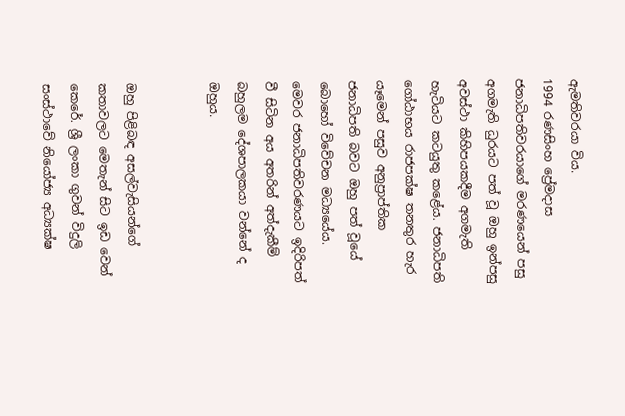ඇමතිවරයා විය.
1994 රණසිංහ ප්‍රේමදාස ජනාධිපතිවරයාගේ මරණයෙන් පසු අගමැති ධුරයට පත් වූ ඔහු ඉන්පසු අවස්ථා කිහිපයකදීම අගමැති හැටියට කටයුතු කළේය. ජනාධිපති ගෝඨාභය රාජපක්ෂ තනතුර හැර යෑමෙන් පසුව අනුප්‍රාප්තික ජනාධිපති බවට ඔහු පත් වූයේ බොහෝ විවේචන මධ්‍යයේය.
මෙවර ජනාධිපතිවරණයට ඉදිරිපත් වී සිටින අය අතරින් අත්දැකීම් බහුලම දේශපාලකයා වන්නේ ද ඔහුය.


ඔහු පිළිබඳ අසල්වැසියන්ගේ කතාවලට මෙතැන් සිට ඉඩ වෙන් කෙරේ. ශ්‍රී ලංකා ගුවන් විදුලි සංස්ථාවේ නියෝජ්‍ය අධ්‍යක්ෂ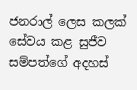ජනරාල් ලෙස කලක් සේවය කළ සුජීව සම්පත්ගේ අදහස්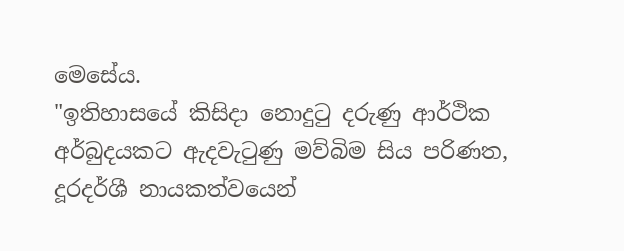මෙසේය.
"ඉතිහාසයේ කිසිදා නොදුටු දරුණු ආර්ථික අර්බුදයකට ඇදවැටුණු මව්බිම සිය පරිණත, දූරදර්ශී නායකත්වයෙන්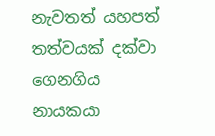නැවතත් යහපත් තත්වයක් දක්වා ගෙනගිය නායකයා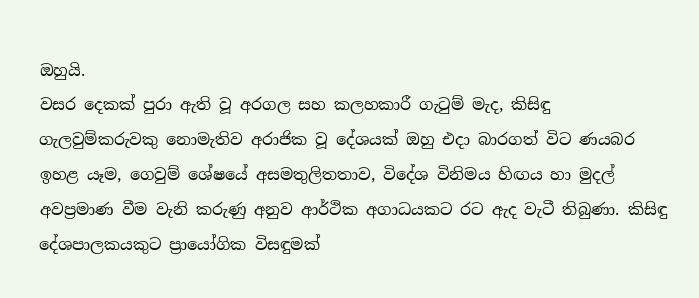ඔහුයි.
වසර දෙකක් පුරා ඇති වූ අරගල සහ කලහකාරී ගැටුම් මැද, කිසිඳු ගැලවුම්කරුවකු නොමැතිව අරාජික වූ දේශයක් ඔහු එදා බාරගත් විට ණයබර ඉහළ යෑම, ගෙවුම් ශේෂයේ අසමතුලිතතාව, විදේශ විනිමය හිඟය හා මුදල් අවප්‍රමාණ වීම වැනි කරුණු අනුව ආර්ථික අගාධයකට රට ඇද වැටී තිබුණා. කිසිඳු දේශපාලකයකුට ප්‍රායෝගික විසඳුමක්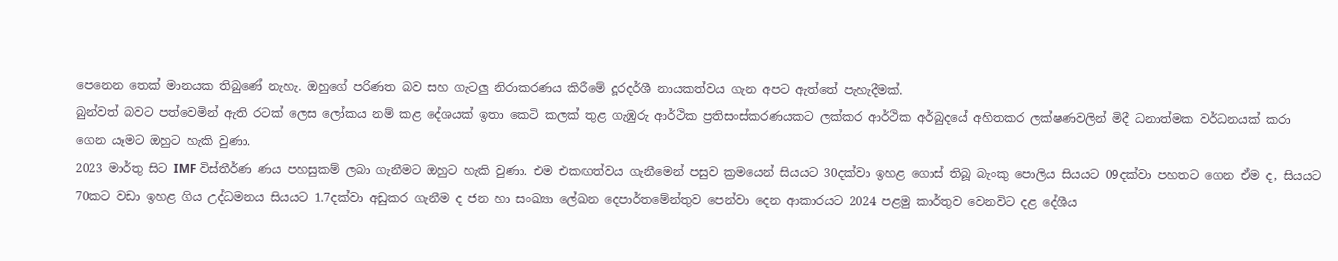පෙනෙන තෙක් මානයක තිබුණේ නැහැ. ඔහුගේ පරිණත බව සහ ගැටලු නිරාකරණය කිරීමේ දූරදර්ශී නායකත්වය ගැන අපට ඇත්තේ පැහැදීමක්.
බුන්වත් බවට පත්වෙමින් ඇති රටක් ලෙස ලෝකය නම් කළ දේශයක් ඉතා කෙටි කලක් තුළ ගැඹුරු ආර්ථික ප්‍රතිසංස්කරණයකට ලක්කර ආර්ථික අර්බුදයේ අහිතකර ලක්ෂණවලින් මිදී ධනාත්මක වර්ධනයක් කරා ගෙන යෑමට ඔහුට හැකි වුණා.
2023 මාර්තු සිට IMF විස්තීර්ණ ණය පහසුකම් ලබා ගැනීමට ඔහුට හැකි වුණා. එම එකඟත්වය ගැනීමෙන් පසුව ක්‍රමයෙන් සියයට 30දක්වා ඉහළ ගොස් තිබූ බැංකු පොලිය සියයට 09දක්වා පහතට ගෙන ඒම ද, සියයට 70කට වඩා ඉහළ ගිය උද්ධමනය සියයට 1.7දක්වා අඩුකර ගැනීම ද ජන හා සංඛ්‍යා ලේඛන දෙපාර්තමේන්තුව පෙන්වා දෙන ආකාරයට 2024 පළමු කාර්තුව වෙනවිට දළ දේශීය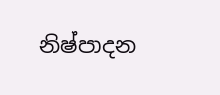නිෂ්පාදන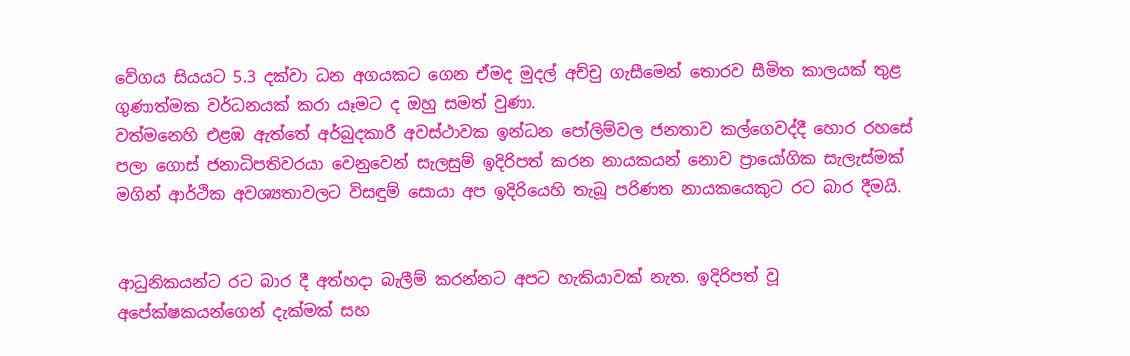වේගය සියයට 5.3 දක්වා ධන අගයකට ගෙන ඒමද මුදල් අච්චු ගැසීමෙන් තොරව සීමිත කාලයක් තුළ ගුණාත්මක වර්ධනයක් කරා යෑමට ද ඔහු සමත් වුණා.
වත්මනෙහි එළඹ ඇත්තේ අර්බුදකාරී අවස්ථාවක ඉන්ධන පෝලිම්වල ජනතාව කල්ගෙවද්දී හොර රහසේ පලා ගොස් ජනාධිපතිවරයා වෙනුවෙන් සැලසුම් ඉදිරිපත් කරන නායකයන් නොව ප්‍රායෝගික සැලැස්මක් මගින් ආර්ථික අවශ්‍යතාවලට විසඳුම් සොයා අප ඉදිරියෙහි තැබූ පරිණත නායකයෙකුට රට බාර දීමයි.


ආධුනිකයන්ට රට බාර දී අත්හදා බැලීම් කරන්නට අපට හැකියාවක් නැත. ඉදිරිපත් වූ අපේක්ෂකයන්ගෙන් දැක්මක් සහ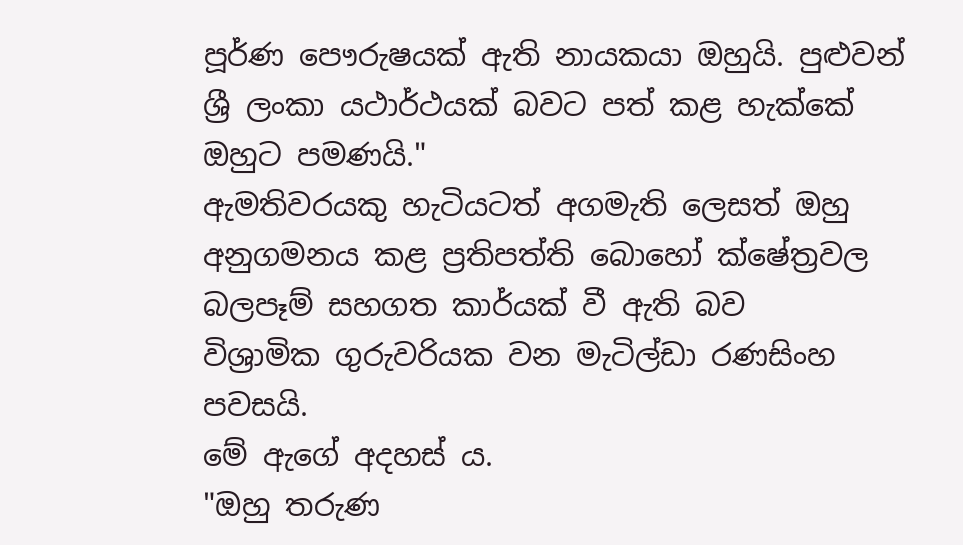පූර්ණ පෞරුෂයක් ඇති නායකයා ඔහුයි. පුළුවන් ශ්‍රී ලංකා යථාර්ථයක් බවට පත් කළ හැක්කේ ඔහුට පමණයි."
ඇමතිවරයකු හැටියටත් අගමැති ලෙසත් ඔහු අනුගමනය කළ ප්‍රතිපත්ති බොහෝ ක්ෂේත්‍රවල බලපෑම් සහගත කාර්යක් වී ඇති බව
විශ්‍රාමික ගුරුවරියක වන මැටිල්ඩා රණසිංහ පවසයි.
මේ ඇගේ අදහස් ය.
"ඔහු තරුණ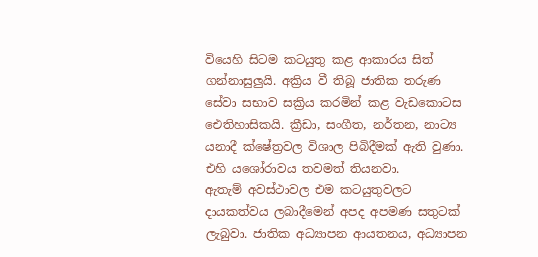වියෙහි සිටම කටයුතු කළ ආකාරය සිත් ගන්නාසුලුයි. අක්‍රිය වී තිබූ ජාතික තරුණ සේවා සභාව සක්‍රිය කරමින් කළ වැඩකොටස ඓතිහාසිකයි. ක්‍රීඩා, සංගීත, නර්තන, නාට්‍ය යනාදී ක්ෂේත්‍රවල විශාල පිබිදීමක් ඇති වුණා. එහි යශෝරාවය තවමත් තියනවා.
ඇතැම් අවස්ථාවල එම කටයුතුවලට දායකත්වය ලබාදීමෙන් අපද අපමණ සතුටක් ලැබුවා. ජාතික අධ්‍යාපන ආයතනය, අධ්‍යාපන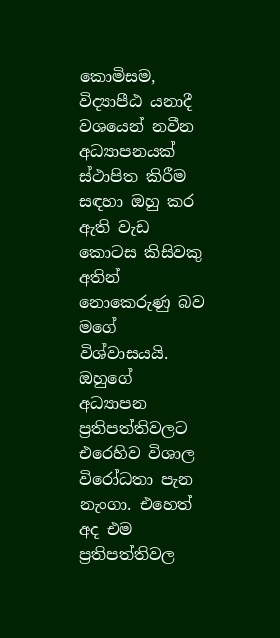කොමිසම, විද්‍යාපීඨ යනාදී වශයෙන් නවීන අධ්‍යාපනයක් ස්ථාපිත කිරීම සඳහා ඔහු කර ඇති වැඩ කොටස කිසිවකු අතින් නොකෙරුණු බව මගේ විශ්වාසයයි.
ඔහුගේ අධ්‍යාපන ප්‍රතිපත්තිවලට එරෙහිව විශාල විරෝධතා පැන නැංගා. එහෙත් අද එම ප්‍රතිපත්තිවල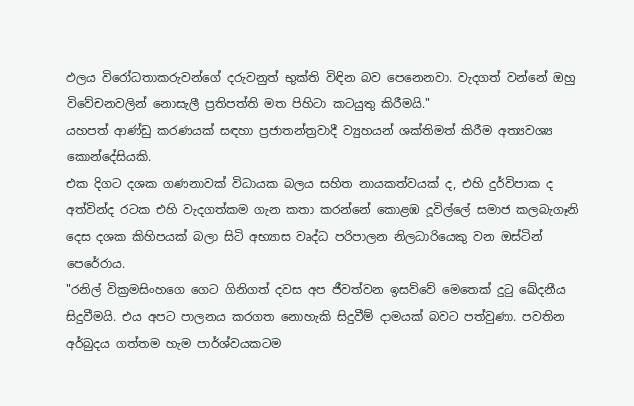ඵලය විරෝධතාකරුවන්ගේ දරුවනුත් භුක්ති විඳින බව පෙනෙනවා. වැදගත් වන්නේ ඔහු විවේචනවලින් නොසැලී ප්‍රතිපත්ති මත පිහිටා කටයුතු කිරීමයි."
යහපත් ආණ්ඩු කරණයක් සඳහා ප්‍රජාතන්ත්‍රවාදී ව්‍යුහයන් ශක්තිමත් කිරීම අත්‍යවශ්‍ය කොන්දේසියකි.
එක දිගට දශක ගණනාවක් විධායක බලය සහිත නායකත්වයක් ද, එහි දුර්විපාක ද අත්වින්ද රටක එහි වැදගත්කම ගැන කතා කරන්නේ කොළඹ දූවිල්ලේ සමාජ කලබැගෑනි දෙස දශක කිහිපයක් බලා සිටි අභ්‍යාස වෘද්ධ පරිපාලන නිලධාරියෙකු වන ඔස්ටින් පෙරේරාය.
"රනිල් වික්‍රමසිංහගෙ ගෙට ගිනිගත් දවස අප ජීවත්වන ඉසව්වේ මෙතෙක් දුටු ඛේදනීය සිදුවීමයි. එය අපට පාලනය කරගත නොහැකි සිදුවීම් දාමයක් බවට පත්වුණා. පවතින අර්බුදය ගත්තම හැම පාර්ශ්වයකටම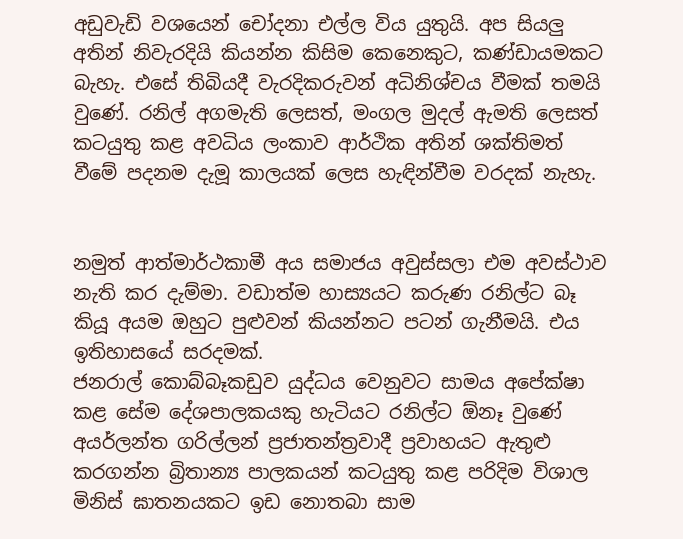අඩුවැඩි වශයෙන් චෝදනා එල්ල විය යුතුයි. අප සියලු අතින් නිවැරදියි කියන්න කිසිම කෙනෙකුට, කණ්ඩායමකට බැහැ. එසේ තිබියදී වැරදිකරුවන් අධිනිශ්චය වීමක් තමයි වුණේ. රනිල් අගමැති ලෙසත්, මංගල මුදල් ඇමති ලෙසත් කටයුතු කළ අවධිය ලංකාව ආර්ථික අතින් ශක්තිමත් වීමේ පදනම දැමූ කාලයක් ලෙස හැඳින්වීම වරදක් නැහැ.


නමුත් ආත්මාර්ථකාමී අය සමාජය අවුස්සලා එම අවස්ථාව නැති කර දැම්මා. වඩාත්ම හාස්‍යයට කරුණ රනිල්ට බෑ කියූ අයම ඔහුට පුළුවන් කියන්නට පටන් ගැනීමයි. එය ඉතිහාසයේ සරදමක්.
ජනරාල් කොබ්බෑකඩුව යුද්ධය වෙනුවට සාමය අපේක්ෂා කළ සේම දේශපාලකයකු හැටියට රනිල්ට ඕනෑ වුණේ අයර්ලන්ත ගරිල්ලන් ප්‍රජාතන්ත්‍රවාදී ප්‍රවාහයට ඇතුළු කරගන්න බ්‍රිතාන්‍ය පාලකයන් කටයුතු කළ පරිදිම විශාල මිනිස් ඝාතනයකට ඉඩ නොතබා සාම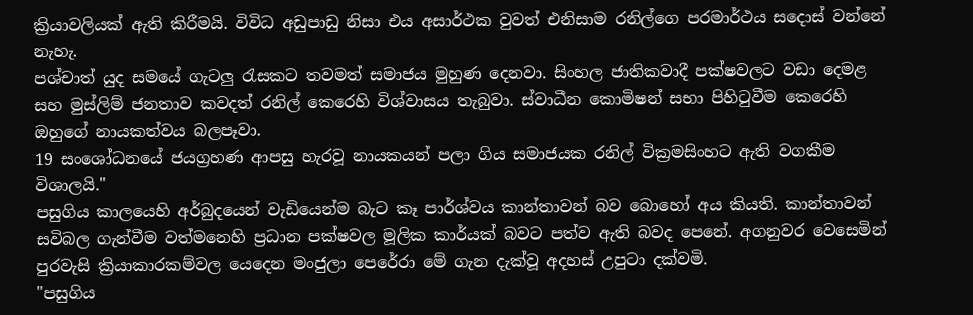ක්‍රියාවලියක් ඇති කිරීමයි. විවිධ අඩුපාඩු නිසා එය අසාර්ථක වුවත් එනිසාම රනිල්ගෙ පරමාර්ථය සදොස් වන්නේ නැහැ.
පශ්චාත් යුද සමයේ ගැටලු රැසකට තවමත් සමාජය මුහුණ දෙනවා. සිංහල ජාතිකවාදී පක්ෂවලට වඩා දෙමළ සහ මුස්ලිම් ජනතාව කවදත් රනිල් කෙරෙහි විශ්වාසය තැබුවා. ස්වාධීන කොමිෂන් සභා පිහිටුවීම කෙරෙහි ඔහුගේ නායකත්වය බලපෑවා.
19 සංශෝධනයේ ජයග්‍රහණ ආපසු හැරවූ නායකයන් පලා ගිය සමාජයක රනිල් වික්‍රමසිංහට ඇති වගකීම විශාලයි."
පසුගිය කාලයෙහි අර්බුදයෙන් වැඩියෙන්ම බැට කෑ පාර්ශ්වය කාන්තාවන් බව බොහෝ අය කියති. කාන්තාවන් සවිබල ගැන්වීම වත්මනෙහි ප්‍රධාන පක්ෂවල මූලික කාර්යක් බවට පත්ව ඇති බවද පෙනේ. අගනුවර වෙසෙමින් පුරවැසි ක්‍රියාකාරකම්වල යෙදෙන මංජුලා පෙරේරා මේ ගැන දැක්වූ අදහස් උපුටා දක්වමි.
"පසුගිය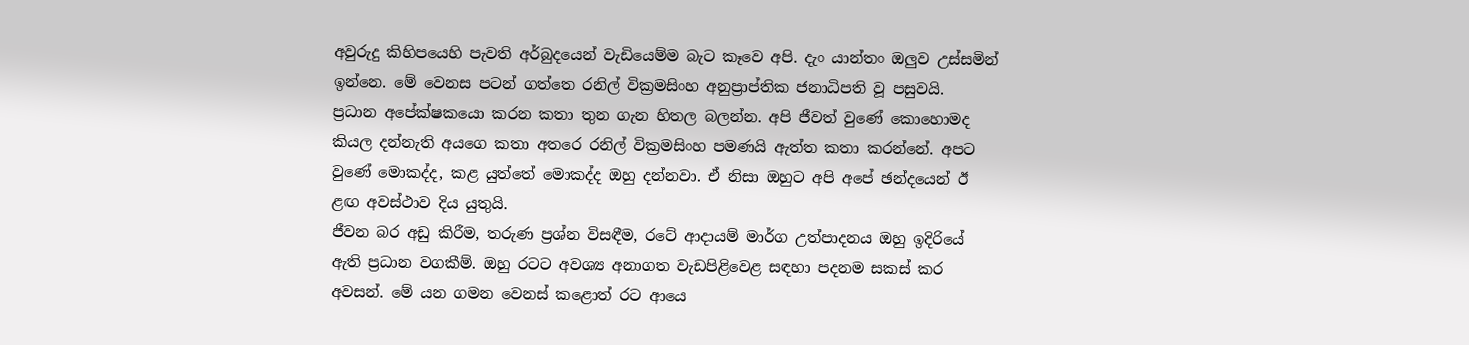අවුරුදු කිහිපයෙහි පැවති අර්බුදයෙන් වැඩියෙම්ම බැට කෑවෙ අපි. දැං යාන්තං ඔලුව උස්සමින් ඉන්නෙ. මේ වෙනස පටන් ගත්තෙ රනිල් වික්‍රමසිංහ අනුප්‍රාප්තික ජනාධිපති වූ පසුවයි.
ප්‍රධාන අපේක්ෂකයො කරන කතා තුන ගැන හිතල බලන්න. අපි ජීවත් වුණේ කොහොමද කියල දන්නැති අයගෙ කතා අතරෙ රනිල් වික්‍රමසිංහ පමණයි ඇත්ත කතා කරන්නේ. අපට වුණේ මොකද්ද, කළ යුත්තේ මොකද්ද ඔහු දන්නවා. ඒ නිසා ඔහුට අපි අපේ ඡන්දයෙන් ඊ ළඟ අවස්ථාව දිය යුතුයි.
ජීවන බර අඩු කිරීම, තරුණ ප්‍රශ්න විසඳීම, රටේ ආදායම් මාර්ග උත්පාදනය ඔහු ඉදිරියේ ඇති ප්‍රධාන වගකීම්. ඔහු රටට අවශ්‍ය අනාගත වැඩපිළිවෙළ සඳහා පදනම සකස් කර අවසන්. මේ යන ගමන වෙනස් කළොත් රට ආයෙ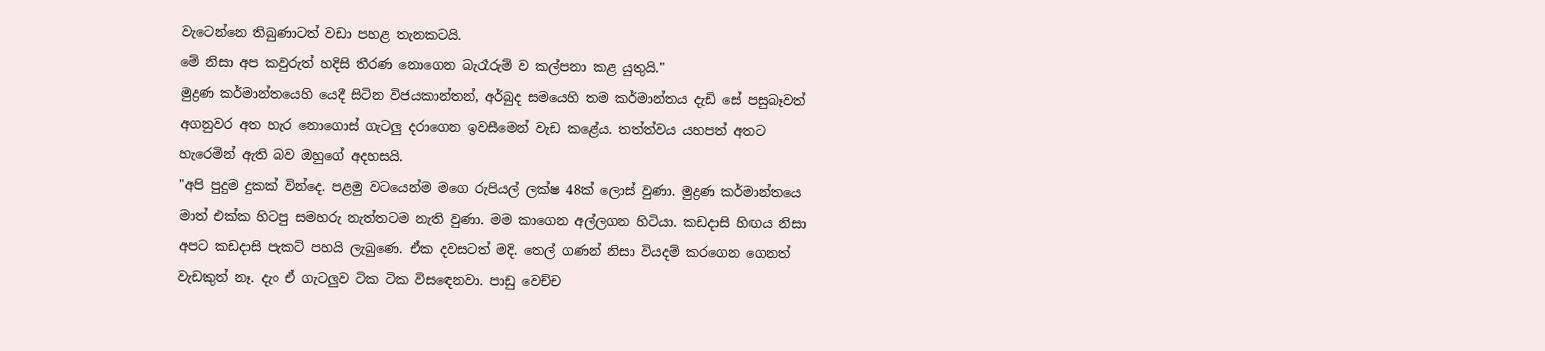වැටෙන්නෙ තිබුණාටත් වඩා පහළ තැනකටයි.
මේ නිසා අප කවුරුත් හදිසි තීරණ නොගෙන බැරෑරුම් ව කල්පනා කළ යුතුයි."
මුද්‍රණ කර්මාන්තයෙහි යෙදී සිටින විජයකාන්තන්, අර්බුද සමයෙහි තම කර්මාන්තය දැඩි සේ පසුබෑවත් අගනුවර අත හැර නොගොස් ගැටලු දරාගෙන ඉවසීමෙන් වැඩ කළේය. තත්ත්වය යහපත් අතට හැරෙමින් ඇති බව ඔහුගේ අදහසයි.
"අපි පුදුම දුකක් වින්දෙ. පළමු වටයෙන්ම මගෙ රුපියල් ලක්ෂ 48ක් ලොස් වුණා. මුද්‍රණ කර්මාන්තයෙ මාත් එක්ක හිටපු සමහරු නැත්තටම නැති වුණා. මම කාගෙන අල්ලගන හිටියා. කඩදාසි හිඟය නිසා අපට කඩදාසි පැකට් පහයි ලැබුණෙ. ඒක දවසටත් මදි. තෙල් ගණන් නිසා වියදම් කරගෙන ගෙනත් වැඩකුත් නෑ. දැං ඒ ගැටලුව ටික ටික විසඳෙනවා. පාඩු වෙච්ච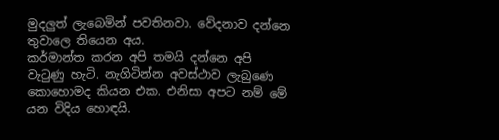මුදලුත් ලැබෙමින් පවතිනවා. වේදනාව දන්නෙ තුවාලෙ තියෙන අය.
කර්මාන්ත කරන අපි තමයි දන්නෙ අපි වැටුණු හැටි. නැගිටින්න අවස්ථාව ලැබුණෙ කොහොමද කියන එක. එනිසා අපට නම් මේ යන විදිය හොඳයි.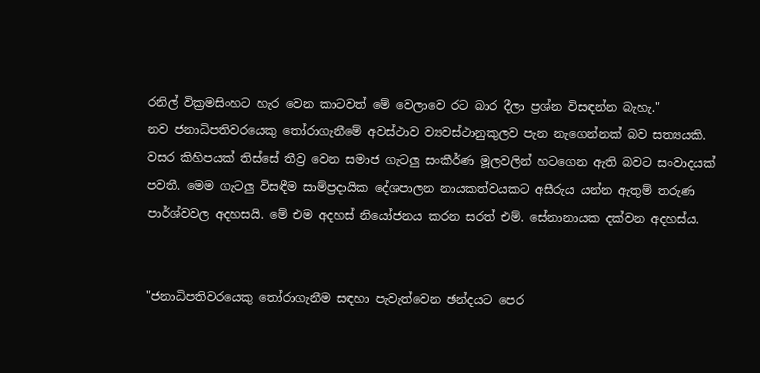රනිල් වික්‍රමසිංහට හැර වෙන කාටවත් මේ වෙලාවෙ රට බාර දීලා ප්‍රශ්න විසඳන්න බැහැ."
නව ජනාධිපතිවරයෙකු තෝරාගැනීමේ අවස්ථාව ව්‍යවස්ථානුකුලව පැන නැගෙන්නක් බව සත්‍යයකි. වසර කිහිපයක් තිස්සේ තීව්‍ර වෙන සමාජ ගැටලු සංකීර්ණ මූලවලින් හටගෙන ඇති බවට සංවාදයක් පවතී. මෙම ගැටලු විසඳීම සාම්ප්‍රදායික දේශපාලන නායකත්වයකට අසීරුය යන්න ඇතුම් තරුණ පාර්ශ්වවල අදහසයි. මේ එම අදහස් නියෝජනය කරන සරත් එම්. සේනානායක දක්වන අදහස්ය.


"ජනාධිපතිවරයෙකු තෝරාගැනීම සඳහා පැවැත්වෙන ඡන්දයට පෙර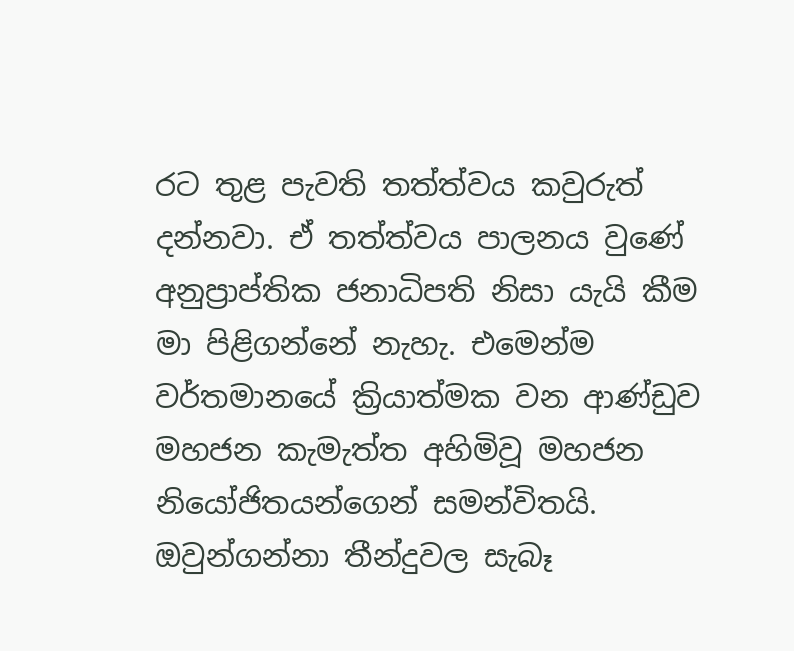රට තුළ පැවති තත්ත්වය කවුරුත් දන්නවා. ඒ තත්ත්වය පාලනය වුණේ අනුප්‍රාප්තික ජනාධිපති නිසා යැයි කීම මා පිළිගන්නේ නැහැ. එමෙන්ම වර්තමානයේ ක්‍රියාත්මක වන ආණ්ඩුව මහජන කැමැත්ත අහිමිවූ මහජන නියෝජිතයන්ගෙන් සමන්විතයි.
ඔවුන්ගන්නා තීන්දුවල සැබෑ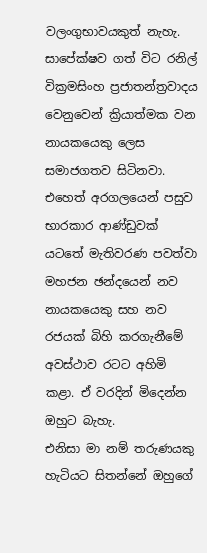වලංගුභාවයකුත් නැහැ. සාපේක්ෂව ගත් විට රනිල් වික්‍රමසිංහ ප්‍රජාතන්ත්‍රවාදය වෙනුවෙන් ක්‍රියාත්මක වන නායකයෙකු ලෙස සමාජගතව සිටිනවා. එහෙත් අරගලයෙන් පසුව භාරකාර ආණ්ඩුවක් යටතේ මැතිවරණ පවත්වා මහජන ඡන්දයෙන් නව නායකයෙකු සහ නව රජයක් බිහි කරගැනීමේ අවස්ථාව රටට අහිමි කළා. ඒ වරදින් මිදෙන්න ඔහුට බැහැ.
එනිසා මා නම් තරුණයකු හැටියට සිතන්නේ ඔහුගේ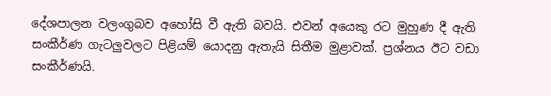දේශපාලන වලංගුබව අහෝසි වී ඇති බවයි. එවන් අයෙකු රට මුහුණ දී ඇති සංකීර්ණ ගැටලුවලට පිළියම් යොදනු ඇතැයි සිතීම මුළාවක්. ප්‍රශ්නය ඊට වඩා සංකීර්ණයි.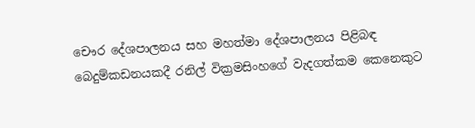චෞර දේශපාලනය සහ මහත්මා දේශපාලනය පිළිබඳ බෙදුම්කඩනයකදී රනිල් වික්‍රමසිංහගේ වැදගත්කම කෙනෙකුට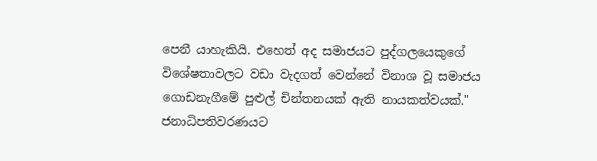පෙනී යාහැකියි. එහෙත් අද සමාජයට පුද්ගලයෙකුගේ විශේෂතාවලට වඩා වැදගත් වෙන්නේ විනාශ වූ සමාජය ගොඩනැගීමේ පුළුල් චින්තනයක් ඇති නායකත්වයක්."
ජනාධිපතිවරණයට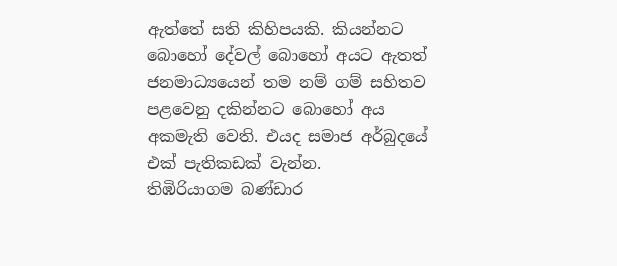ඇත්තේ සති කිහිපයකි. කියන්නට බොහෝ දේවල් බොහෝ අයට ඇතත් ජනමාධ්‍ය‍යෙන් තම නම් ගම් සහිතව පළවෙනු දකින්නට බොහෝ අය අකමැති වෙති. එයද සමාජ අර්බුදයේ එක් පැතිකඩක් වැන්න.
තිඹිරියාගම බණ්ඩාර